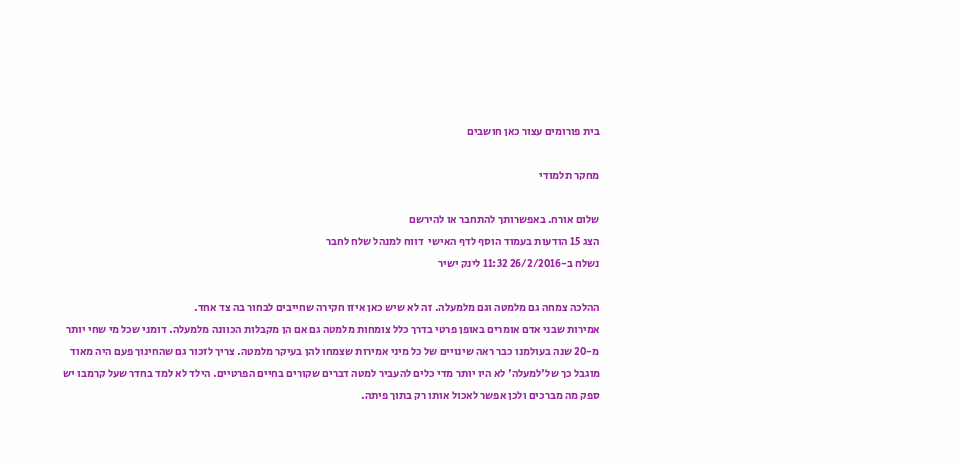בית פורומים עצור כאן חושבים

מחקר תלמודי

שלום אורח. באפשרותך להתחבר או להירשם
הצג 15 הודעות בעמוד הוסף לדף האישי  דווח למנהל שלח לחבר
נשלח ב-26/2/2016 11:32 לינק ישיר

ההלכה צמחה גם מלמטה וגם מלמעלה. זה לא שיש כאן איזו חקירה שחייבים לבחור בה צד אחד.
אמירות שבני אדם אומרים באופן פרטי בדרך כלל צומחות מלמטה גם אם הן מקבלות הכוונה מלמעלה. דומני שכל מי שחי יותר מ-20 שנה בעולמנו כבר ראה שינויים של כל מיני אמירות שצמחו להן בעיקר מלמטה. צריך לזכור גם שהחינוך פעם היה מאוד מוגבל כך של'למעלה' לא היו יותר מדי כלים להעביר למטה דברים שקורים בחיים הפרטיים. הילד לא למד בחדר שעל קרמבו יש ספק מה מברכים ולכן אפשר לאכול אותו רק בתוך פיתה.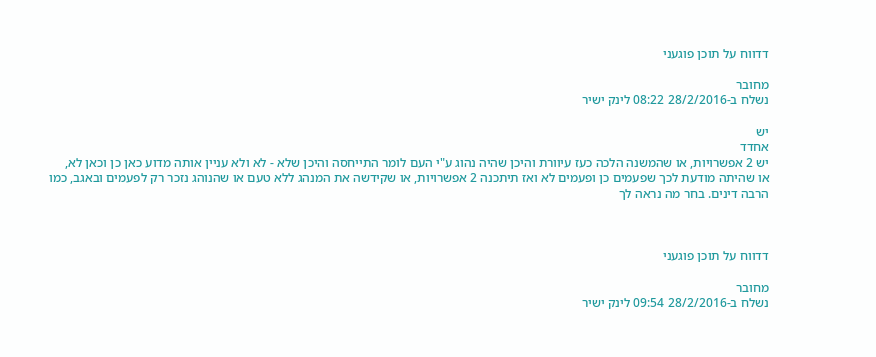דדווח על תוכן פוגעני

מחובר
נשלח ב-28/2/2016 08:22 לינק ישיר

יש
אחדד
יש 2 אפשרויות, או שהמשנה הלכה כעז עיוורת והיכן שהיה נהוג ע"י העם לומר התייחסה והיכן שלא - לא ולא עניין אותה מדוע כאן כן וכאן לא,  או שהיתה מודעת לכך שפעמים כן ופעמים לא ואז תיתכנה 2 אפשרויות, או שקידשה את המנהג ללא טעם או שהנוהג נזכר רק לפעמים ובאגב, כמו הרבה דינים. בחר מה נראה לך



דדווח על תוכן פוגעני

מחובר
נשלח ב-28/2/2016 09:54 לינק ישיר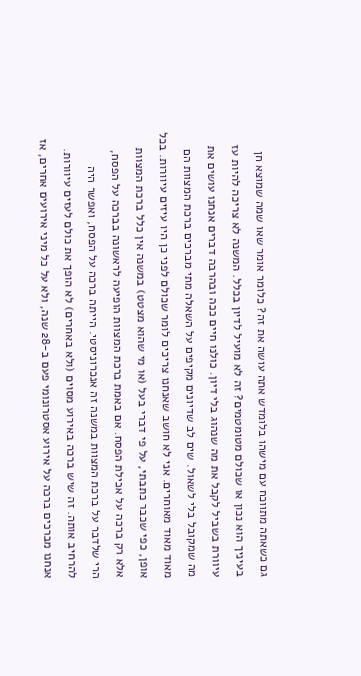גם כשאתה מתווכח עם מישהו בלומדש אתה עושה את זה? כלומר אומר שאו שמה שמוצא חן בעיניך הוא נכון או שכולם מטומטמים? זה לא מועיל לדיון בכלל. המשנה לא צריכה להיות עז עיוורת בשביל לקבל את מה שנהוג בלי דיון. כולנו חיים ככה ובהרבה דברים אנחנו עושים את מה שמקובל בלי לשאול. שים לב שדיונים מקיפים על השאלה מתי מברכים ברכת המצוות הם מאוד מאוד מאוחרים. אני לא חושב שאנחנו צריכים לומר שכולם לפני כן היו עיזים עיוורות. בכל אופן, כפי שכבר כתבתי, על פי דברי בעל (או מי שהוא מצטט) במשנה אין כלל ברכת המצוות אלא רק ברכה על אכילת הפסח. אם באמת ברכת המצוות הופיעה לראשונה בברכה על הפסח, הרי שלדבר על ברכת המצוות במשנה זה אנכרוניסטי. הייתה ברכה על הפסח, ואפשר היה להרחיב אותה. זה שיש ברכה באירוע מסוים (ולא באחרים) לא הופך את כולם לעזים עיוורות. אנחנו מברכים ברכה על אירוע אסטרונומי פעם ב-28 שנה, ולא על כל מיני אירועים אחרים, אז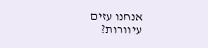אנחנו עזים עיוורות?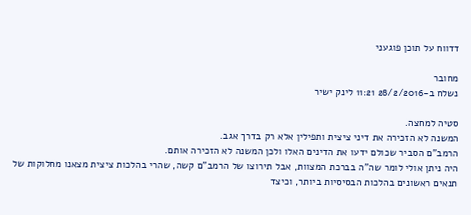דדווח על תוכן פוגעני

מחובר
נשלח ב-28/2/2016 11:21 לינק ישיר

סטיה למחצה.
המשנה לא הזכירה את דיני ציצית ותפילין אלא רק בדרך אגב.
הרמב"ם הסביר שכולם ידעו את הדינים האלו ולכן המשנה לא הזכירה אותם.
היה ניתן אולי לומר שה"ה בברכת המצוות, אבל תירוצו של הרמב"ם קשה, שהרי בהלכות ציצית מצאנו מחלוקות של תנאים ראשונים בהלכות הבסיסיות ביותר, וכיצד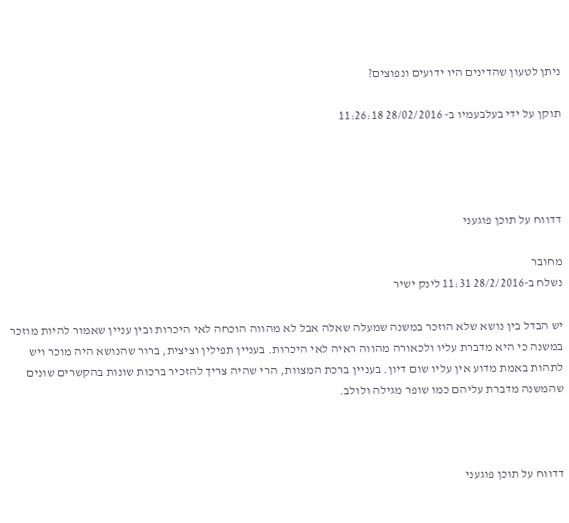ניתן לטעון שהדינים היו ידועים ונפוצים?

תוקן על ידי בעלבעמיו ב- 28/02/2016 11:26:18




דדווח על תוכן פוגעני

מחובר
נשלח ב-28/2/2016 11:31 לינק ישיר

יש הבדל בין נושא שלא הוזכר במשנה שמעלה שאלה אבל לא מהווה הוכחה לאי היכרות ובין עניין שאמור להיות מוזכר במשנה כי היא מדברת עליו ולכאורה מהווה ראיה לאי היכרות. בעניין תפילין וציצית, ברור שהנושא היה מוכר ויש לתהות באמת מדוע אין עליו שום דיון. בעניין ברכת המצוות, הרי שהיה צריך להזכיר ברכות שונות בהקשרים שונים שהמשנה מדברת עליהם כמו שופר מגילה ולולב.



דדווח על תוכן פוגעני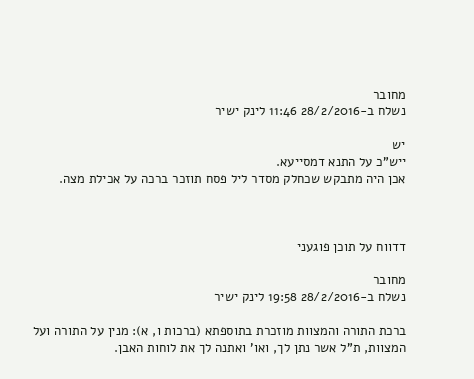מחובר
נשלח ב-28/2/2016 11:46 לינק ישיר

יש
ייש"כ על התנא דמסייעא.
אכן היה מתבקש שכחלק מסדר ליל פסח תוזכר ברכה על אכילת מצה.



דדווח על תוכן פוגעני

מחובר
נשלח ב-28/2/2016 19:58 לינק ישיר

ברכת התורה והמצוות מוזכרת בתוספתא (ברכות ו, א): מנין על התורה ועל המצוות, ת"ל אשר נתן לך, ואו' ואתנה לך את לוחות האבן.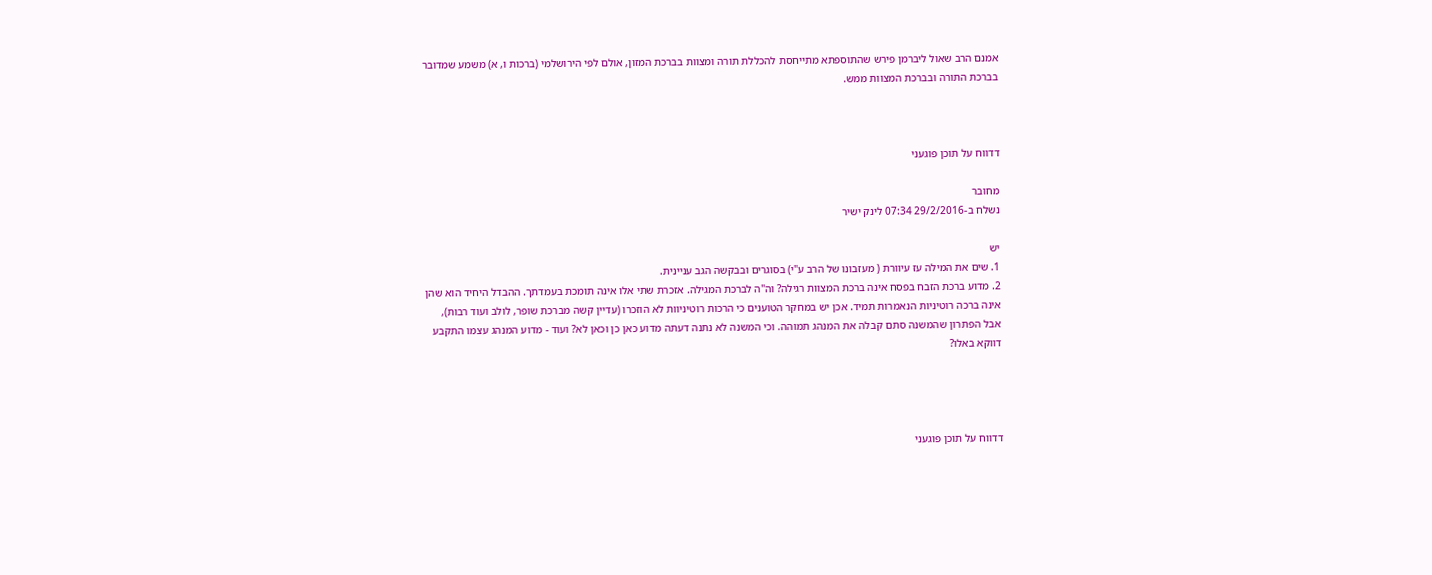אמנם הרב שאול ליברמן פירש שהתוספתא מתייחסת להכללת תורה ומצוות בברכת המזון, אולם לפי הירושלמי (ברכות ו, א) משמע שמדובר בברכת התורה ובברכת המצוות ממש.



דדווח על תוכן פוגעני

מחובר
נשלח ב-29/2/2016 07:34 לינק ישיר

יש
1. שים את המילה עז עיוורת ( מעזבונו של הרב ע"י) בסוגרים ובבקשה הגב עניינית.
2. מדוע ברכת הזבח בפסח אינה ברכת המצוות רגילה? וה"ה לברכת המגילה. אזכרת שתי אלו אינה תומכת בעמדתך. ההבדל היחיד הוא שהן אינה ברכה רוטיניות הנאמרות תמיד. אכן יש במחקר הטוענים כי הרכות רוטיניוות לא הוזכרו (עדיין קשה מברכת שופר, לולב ועוד רבות), אבל הפתרון שהמשנה סתם קבלה את המנהג תמוהה. וכי המשנה לא נתנה דעתה מדוע כאן כן וכאן לא? ועוד - מדוע המנהג עצמו התקבע דווקא באלו?




דדווח על תוכן פוגעני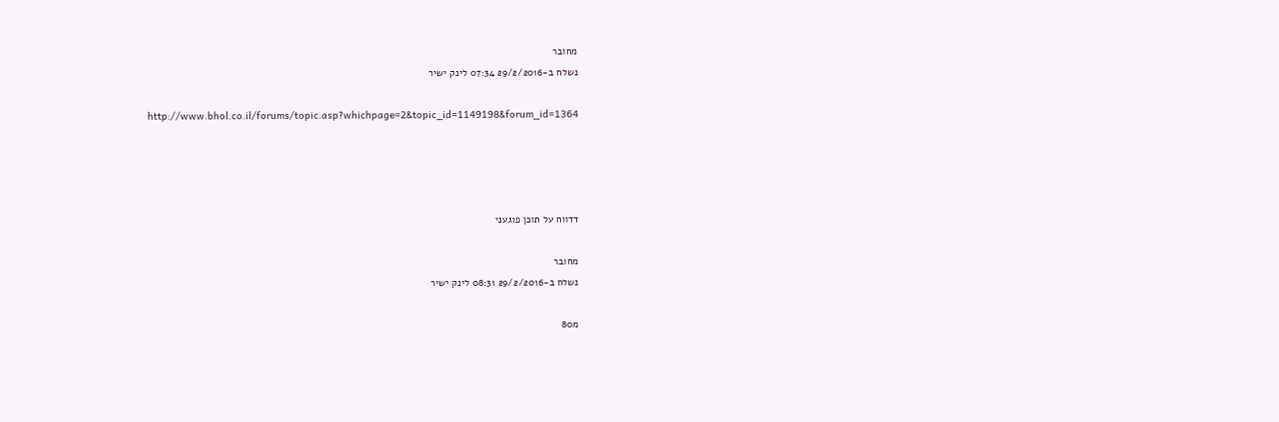מחובר
נשלח ב-29/2/2016 07:34 לינק ישיר

http://www.bhol.co.il/forums/topic.asp?whichpage=2&topic_id=1149198&forum_id=1364




דדווח על תוכן פוגעני

מחובר
נשלח ב-29/2/2016 08:31 לינק ישיר

מ80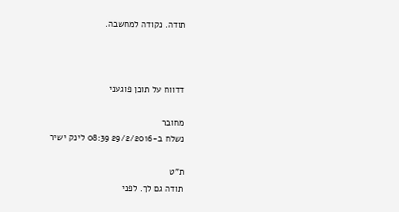תודה. נקודה למחשבה.



דדווח על תוכן פוגעני

מחובר
נשלח ב-29/2/2016 08:39 לינק ישיר

ת"ט
תודה גם לך. לפני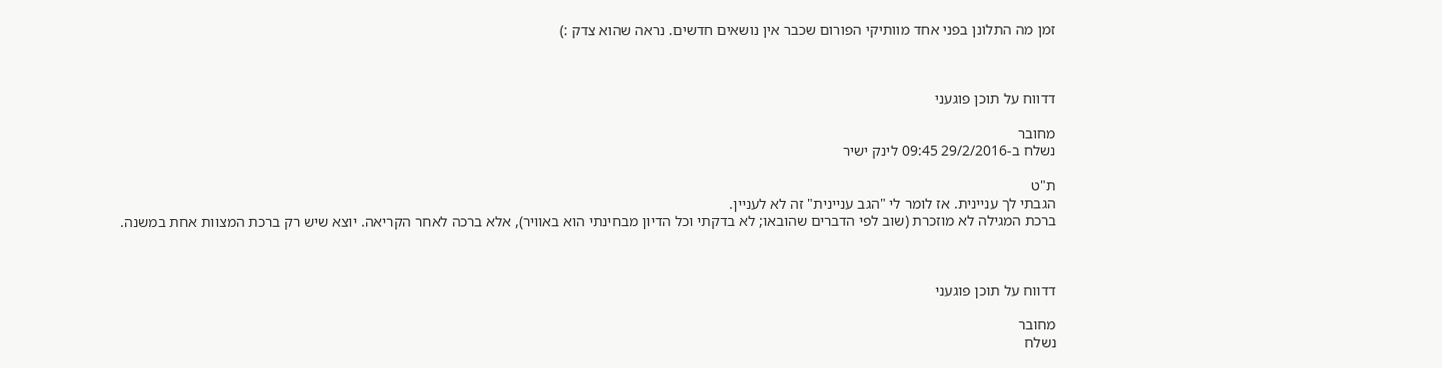זמן מה התלונן בפני אחד מוותיקי הפורום שכבר אין נושאים חדשים. נראה שהוא צדק :)



דדווח על תוכן פוגעני

מחובר
נשלח ב-29/2/2016 09:45 לינק ישיר

ת"ט
הגבתי לך עניינית. אז לומר לי "הגב עניינית" זה לא לעניין.
ברכת המגילה לא מוזכרת (שוב לפי הדברים שהובאו; לא בדקתי וכל הדיון מבחינתי הוא באוויר), אלא ברכה לאחר הקריאה. יוצא שיש רק ברכת המצוות אחת במשנה.



דדווח על תוכן פוגעני

מחובר
נשלח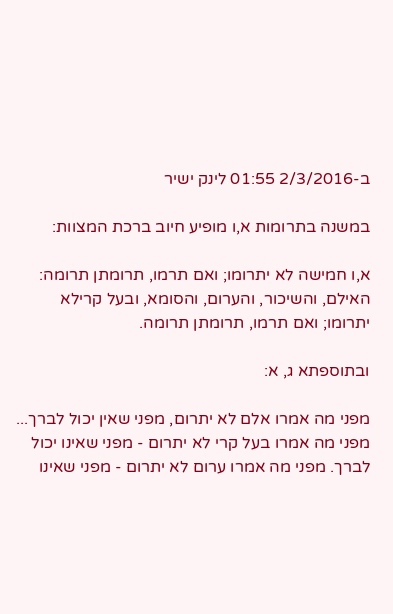ב-2/3/2016 01:55 לינק ישיר

במשנה בתרומות א,ו מופיע חיוב ברכת המצוות:

א,ו חמישה לא יתרומו; ואם תרמו, תרומתן תרומה: האילם, והשיכור, והערום, והסומא, ובעל קרילא יתרומו; ואם תרמו, תרומתן תרומה.

ובתוספתא ג, א:

מפני מה אמרו אלם לא יתרום, מפני שאין יכול לברך...  מפני מה אמרו בעל קרי לא יתרום - מפני שאינו יכול לברך. מפני מה אמרו ערום לא יתרום - מפני שאינו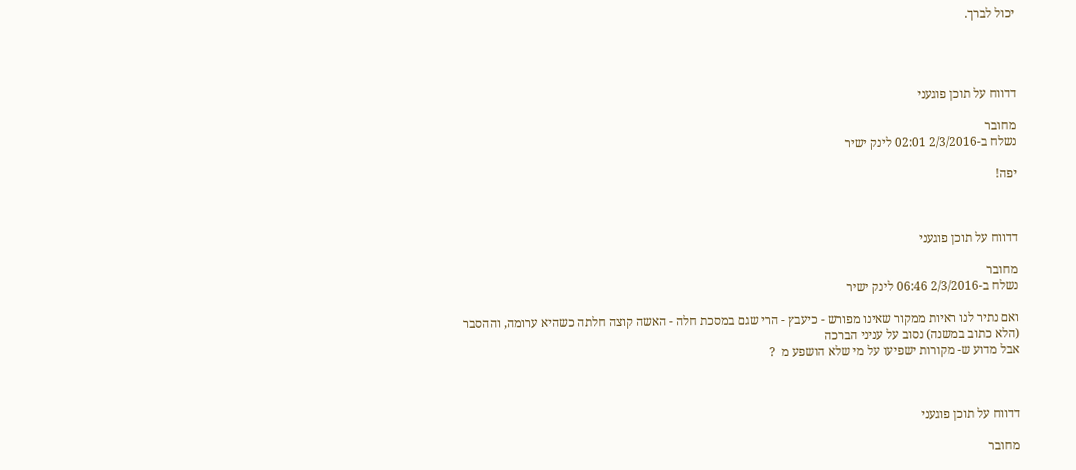יכול לברך.




דדווח על תוכן פוגעני

מחובר
נשלח ב-2/3/2016 02:01 לינק ישיר

יפה!



דדווח על תוכן פוגעני

מחובר
נשלח ב-2/3/2016 06:46 לינק ישיר

ואם נתיר לנו ראיות ממקור שאינו מפורש - כיעבץ - הרי שגם במסכת חלה - האשה קוצה חלתה כשהיא ערומה, וההסבר (הלא כתוב במשנה) נסוב על עניני הברכה
אבל מדוע ש- מקורות ישפיעו על מי שלא הושפע מ  ?



דדווח על תוכן פוגעני

מחובר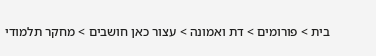בית > פורומים > דת ואמונה > עצור כאן חושבים > מחקר תלמודי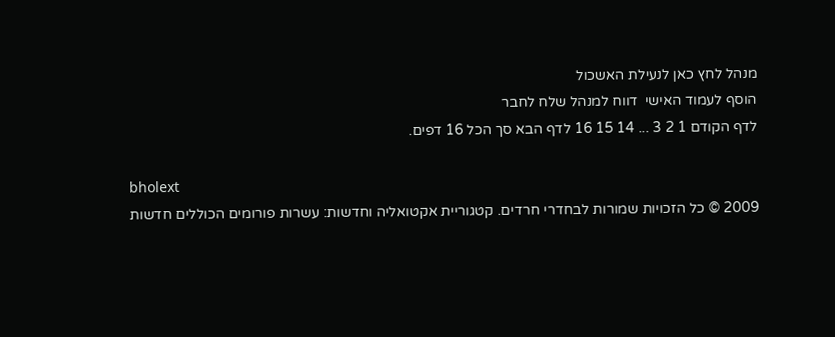מנהל לחץ כאן לנעילת האשכול
הוסף לעמוד האישי  דווח למנהל שלח לחבר
לדף הקודם 1 2 3 ... 14 15 16 לדף הבא סך הכל 16 דפים.

bholext
2009 © כל הזכויות שמורות לבחדרי חרדים. קטגוריית אקטואליה וחדשות: עשרות פורומים הכוללים חדשות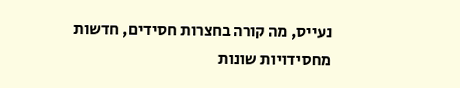נעייס, מה קורה בחצרות חסידים, חדשות מחסידויות שונות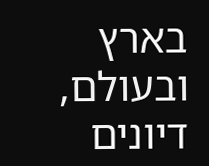בארץ ובעולם, דיונים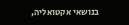בנושאי אקטואליה,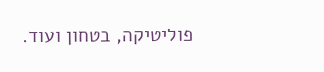פוליטיקה, בטחון ועוד.